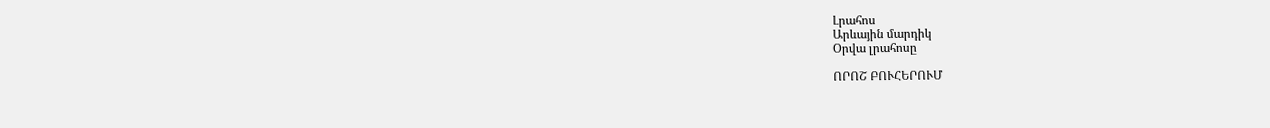Լրահոս
Արևային մարդիկ
Օրվա լրահոսը

ՈՐՈՇ ԲՈՒՀԵՐՈՒՄ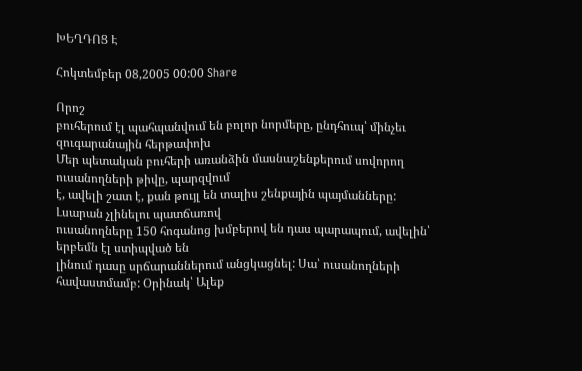ԽԵՂԴՈՑ Է

Հոկտեմբեր 08,2005 00:00 Share

Որոշ
բուհերում էլ պահպանվում են բոլոր նորմերը, ընդհուպ՝ մինչեւ զուգարանային հերթափոխ
Մեր պետական բուհերի առանձին մասնաշենքերում սովորող ուսանողների թիվը, պարզվում
է, ավելի շատ է, քան թույլ են տալիս շենքային պայմանները: Լսարան չլինելու պատճառով
ուսանողները 150 հոգանոց խմբերով են դաս պարապում, ավելին՝ երբեմն էլ ստիպված են
լինում դասը սրճարաններում անցկացնել: Սա՝ ուսանողների հավաստմամբ: Օրինակ՝ Ալեք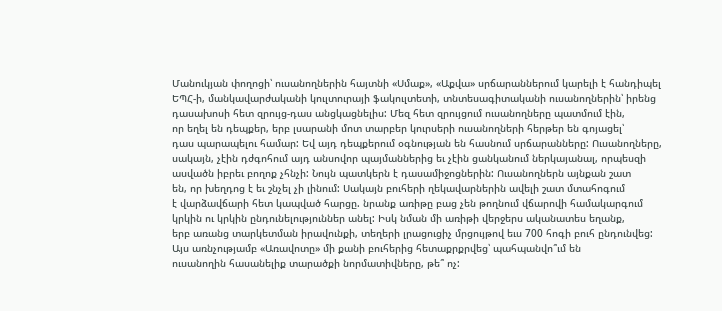Մանուկյան փողոցի՝ ուսանողներին հայտնի «Սմաք», «Աքվա» սրճարաններում կարելի է հանդիպել
ԵՊՀ-ի, մանկավարժականի կուլտուրայի ֆակուլտետի, տնտեսագիտականի ուսանողներին՝ իրենց
դասախոսի հետ զրույց-դաս անցկացնելիս: Մեզ հետ զրույցում ուսանողները պատմում էին,
որ եղել են դեպքեր, երբ լսարանի մոտ տարբեր կուրսերի ուսանողների հերթեր են գոյացել՝
դաս պարապելու համար: Եվ այդ դեպքերում օգնության են հասնում սրճարանները: Ուսանողները,
սակայն, չէին դժգոհում այդ անսովոր պայմաններից եւ չէին ցանկանում ներկայանալ, որպեսզի
ասվածն իբրեւ բողոք չհնչի: Նույն պատկերն է դասամիջոցներին: Ուսանողներն այնքան շատ
են, որ խեղդոց է եւ շնչել չի լինում: Սակայն բուհերի ղեկավարներին ավելի շատ մտահոգում
է վարձավճարի հետ կապված հարցը. նրանք առիթը բաց չեն թողնում վճարովի համակարգում
կրկին ու կրկին ընդունելություններ անել: Իսկ նման մի առիթի վերջերս ականատես եղանք,
երբ առանց տարկետման իրավունքի, տեղերի լրացուցիչ մրցույթով եւս 700 հոգի բուհ ընդունվեց:
Այս առնչությամբ «Առավոտը» մի քանի բուհերից հետաքրքրվեց՝ պահպանվո՞ւմ են
ուսանողին հասանելիք տարածքի նորմատիվները, թե՞ ոչ: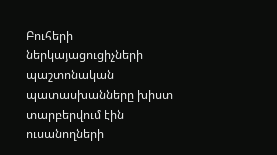Բուհերի ներկայացուցիչների
պաշտոնական պատասխանները խիստ տարբերվում էին ուսանողների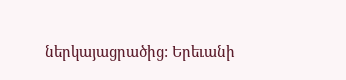ներկայացրածից: Երեւանի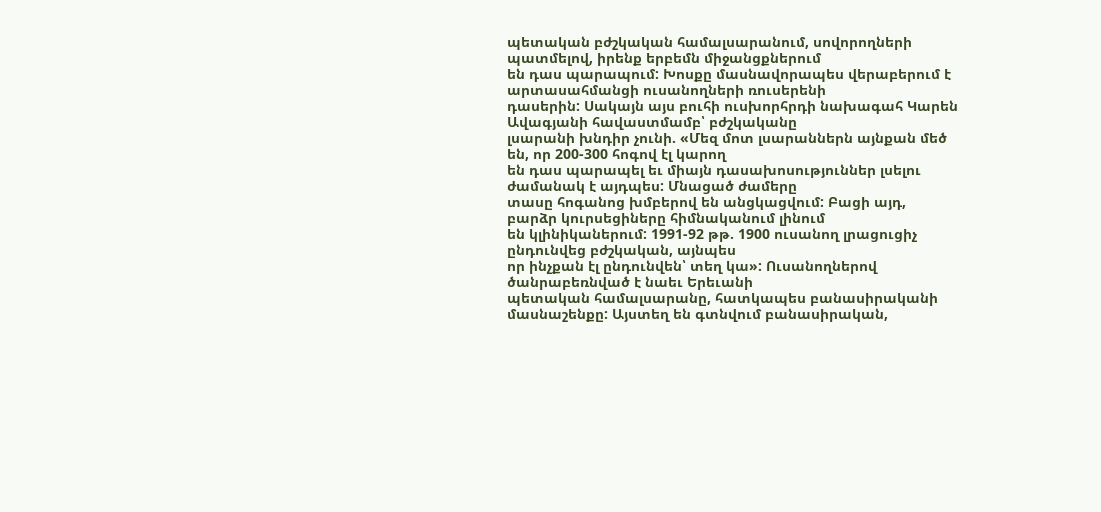պետական բժշկական համալսարանում, սովորողների պատմելով, իրենք երբեմն միջանցքներում
են դաս պարապում: Խոսքը մասնավորապես վերաբերում է արտասահմանցի ուսանողների ռուսերենի
դասերին: Սակայն այս բուհի ուսխորհրդի նախագահ Կարեն Ավագյանի հավաստմամբ՝ բժշկականը
լսարանի խնդիր չունի. «Մեզ մոտ լսարաններն այնքան մեծ են, որ 200-300 հոգով էլ կարող
են դաս պարապել եւ միայն դասախոսություններ լսելու ժամանակ է այդպես: Մնացած ժամերը
տասը հոգանոց խմբերով են անցկացվում: Բացի այդ, բարձր կուրսեցիները հիմնականում լինում
են կլինիկաներում: 1991-92 թթ. 1900 ուսանող լրացուցիչ ընդունվեց բժշկական, այնպես
որ ինչքան էլ ընդունվեն՝ տեղ կա»: Ուսանողներով ծանրաբեռնված է նաեւ Երեւանի
պետական համալսարանը, հատկապես բանասիրականի մասնաշենքը: Այստեղ են գտնվում բանասիրական,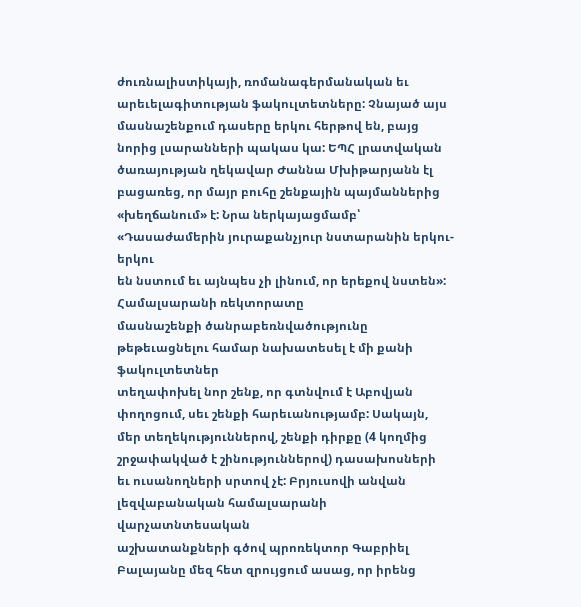ժուռնալիստիկայի, ռոմանագերմանական եւ արեւելագիտության ֆակուլտետները: Չնայած այս
մասնաշենքում դասերը երկու հերթով են, բայց նորից լսարանների պակաս կա: ԵՊՀ լրատվական
ծառայության ղեկավար Ժաննա Մխիթարյանն էլ բացառեց, որ մայր բուհը շենքային պայմաններից
«խեղճանում» է: Նրա ներկայացմամբ՝ «Դասաժամերին յուրաքանչյուր նստարանին երկու-երկու
են նստում եւ այնպես չի լինում, որ երեքով նստեն»: Համալսարանի ռեկտորատը
մասնաշենքի ծանրաբեռնվածությունը թեթեւացնելու համար նախատեսել է մի քանի ֆակուլտետներ
տեղափոխել նոր շենք, որ գտնվում է Աբովյան փողոցում, սեւ շենքի հարեւանությամբ: Սակայն,
մեր տեղեկություններով, շենքի դիրքը (4 կողմից շրջափակված է շինություններով) դասախոսների
եւ ուսանողների սրտով չէ: Բրյուսովի անվան լեզվաբանական համալսարանի վարչատնտեսական
աշխատանքների գծով պրոռեկտոր Գաբրիել Բալայանը մեզ հետ զրույցում ասաց, որ իրենց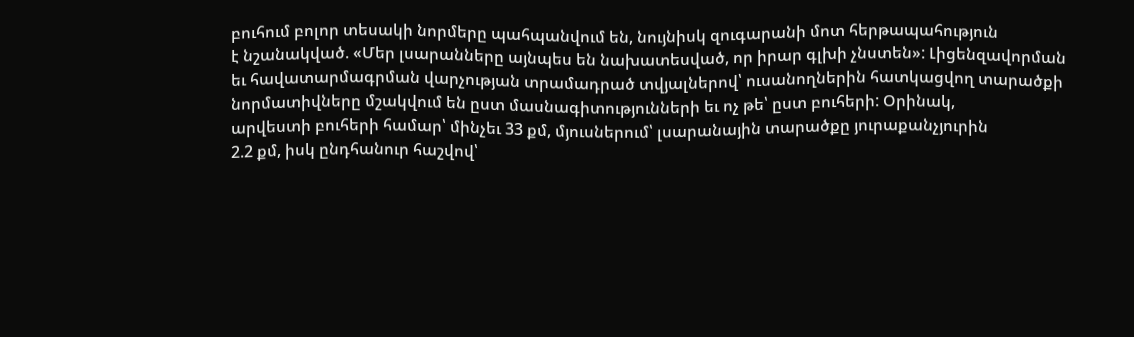բուհում բոլոր տեսակի նորմերը պահպանվում են, նույնիսկ զուգարանի մոտ հերթապահություն
է նշանակված. «Մեր լսարանները այնպես են նախատեսված, որ իրար գլխի չնստեն»: Լիցենզավորման
եւ հավատարմագրման վարչության տրամադրած տվյալներով՝ ուսանողներին հատկացվող տարածքի
նորմատիվները մշակվում են ըստ մասնագիտությունների եւ ոչ թե՝ ըստ բուհերի: Օրինակ,
արվեստի բուհերի համար՝ մինչեւ 33 քմ, մյուսներում՝ լսարանային տարածքը յուրաքանչյուրին
2.2 քմ, իսկ ընդհանուր հաշվով՝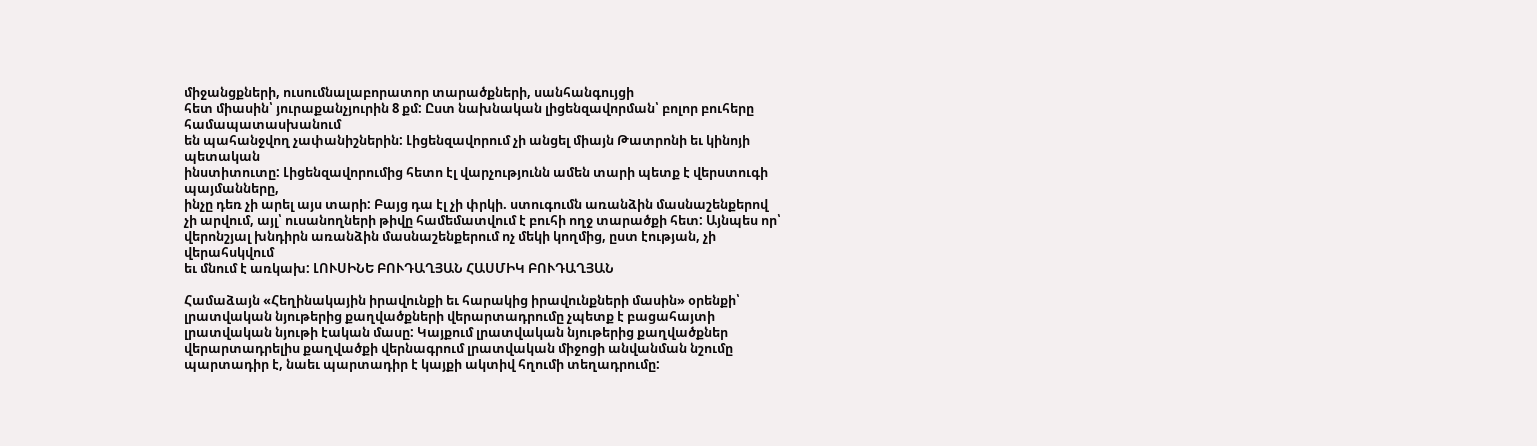միջանցքների, ուսումնալաբորատոր տարածքների, սանհանգույցի
հետ միասին՝ յուրաքանչյուրին 8 քմ: Ըստ նախնական լիցենզավորման՝ բոլոր բուհերը համապատասխանում
են պահանջվող չափանիշներին: Լիցենզավորում չի անցել միայն Թատրոնի եւ կինոյի պետական
ինստիտուտը: Լիցենզավորումից հետո էլ վարչությունն ամեն տարի պետք է վերստուգի պայմանները,
ինչը դեռ չի արել այս տարի: Բայց դա էլ չի փրկի. ստուգումն առանձին մասնաշենքերով
չի արվում, այլ՝ ուսանողների թիվը համեմատվում է բուհի ողջ տարածքի հետ: Այնպես որ՝
վերոնշյալ խնդիրն առանձին մասնաշենքերում ոչ մեկի կողմից, ըստ էության, չի վերահսկվում
եւ մնում է առկախ: ԼՈՒՍԻՆԵ ԲՈՒԴԱՂՅԱՆ ՀԱՍՄԻԿ ԲՈՒԴԱՂՅԱՆ

Համաձայն «Հեղինակային իրավունքի եւ հարակից իրավունքների մասին» օրենքի՝ լրատվական նյութերից քաղվածքների վերարտադրումը չպետք է բացահայտի լրատվական նյութի էական մասը: Կայքում լրատվական նյութերից քաղվածքներ վերարտադրելիս քաղվածքի վերնագրում լրատվական միջոցի անվանման նշումը պարտադիր է, նաեւ պարտադիր է կայքի ակտիվ հղումի տեղադրումը: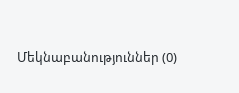Մեկնաբանություններ (0)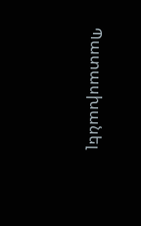Պատասխանել